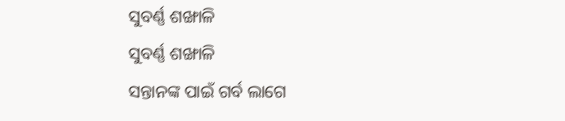ସୁବର୍ଣ୍ଣ ଶଙ୍ଖାଳି
ସୁବର୍ଣ୍ଣ ଶଙ୍ଖାଳି
ସନ୍ତାନଙ୍କ ପାଇଁ ଗର୍ବ ଲାଗେ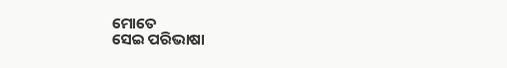ମୋତେ
ସେଇ ପରିଭାଷା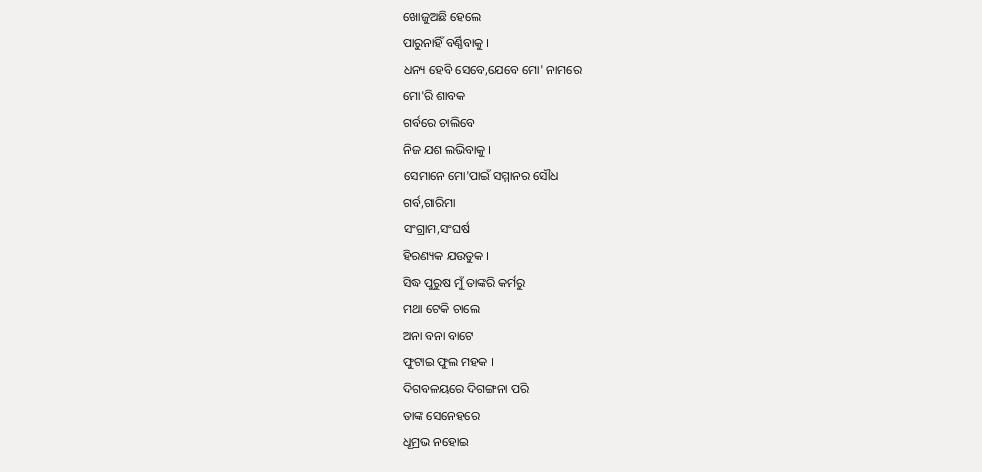ଖୋଜୁଅଛି ହେଲେ
ପାରୁନାହିଁ ବର୍ଣ୍ଣିବାକୁ ।
ଧନ୍ୟ ହେବି ସେବେ,ଯେବେ ମୋ' ନାମରେ
ମୋ'ରି ଶାବକ
ଗର୍ବରେ ଚାଲିବେ
ନିଜ ଯଶ ଲଭିବାକୁ ।
ସେମାନେ ମୋ'ପାଇଁ ସମ୍ମାନର ସୌଧ
ଗର୍ବ,ଗାରିମା
ସଂଗ୍ରାମ,ସଂଘର୍ଷ
ହିରଣ୍ୟକ ଯଉତୁକ ।
ସିଦ୍ଧ ପୁରୁଷ ମୁଁ ତାଙ୍କରି କର୍ମରୁ
ମଥା ଟେକି ଚାଲେ
ଅନା ବନା ବାଟେ
ଫୁଟାଇ ଫୁଲ ମହକ ।
ଦିଗବଳୟରେ ଦିଗଙ୍ଗନା ପରି
ତାଙ୍କ ସେନେହରେ
ଧୂମ୍ରଭ ନହୋଇ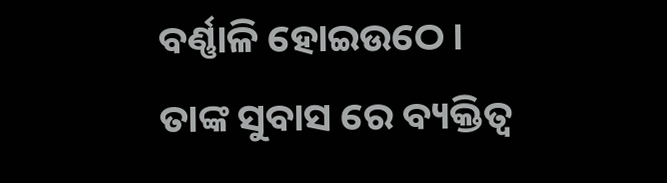ବର୍ଣ୍ଣାଳି ହୋଇଉଠେ ।
ତାଙ୍କ ସୁବାସ ରେ ବ୍ୟକ୍ତିତ୍ଵ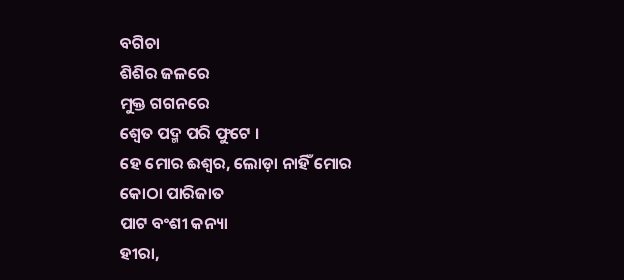ବଗିଚା
ଶିଶିର ଜଳରେ
ମୁକ୍ତ ଗଗନରେ
ଶ୍ୱେତ ପଦ୍ମ ପରି ଫୁଟେ ।
ହେ ମୋର ଈଶ୍ୱର, ଲୋଡ଼ା ନାହିଁ ମୋର
କୋଠା ପାରିଜାତ
ପାଟ ବଂଶୀ କନ୍ୟା
ହୀରା,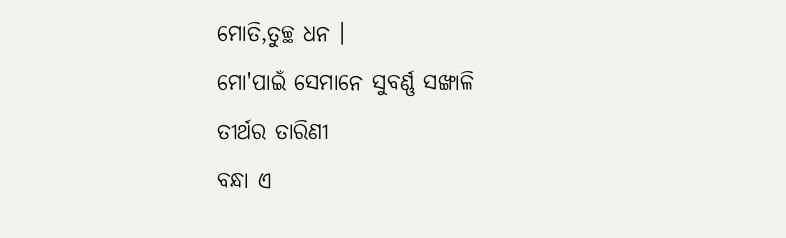ମୋତି,ତୁଚ୍ଛ ଧନ ।
ମୋ'ପାଇଁ ସେମାନେ ସୁବର୍ଣ୍ଣ ସଙ୍ଖାଳି
ତୀର୍ଥର ତାରିଣୀ
ବନ୍ଧା ଏ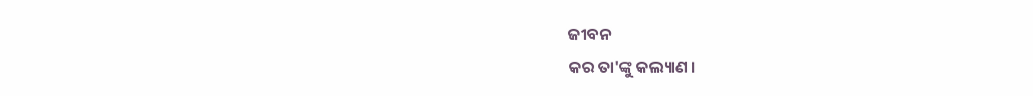ଜୀବନ
କର ତା'ଙ୍କୁ କଲ୍ୟାଣ ।